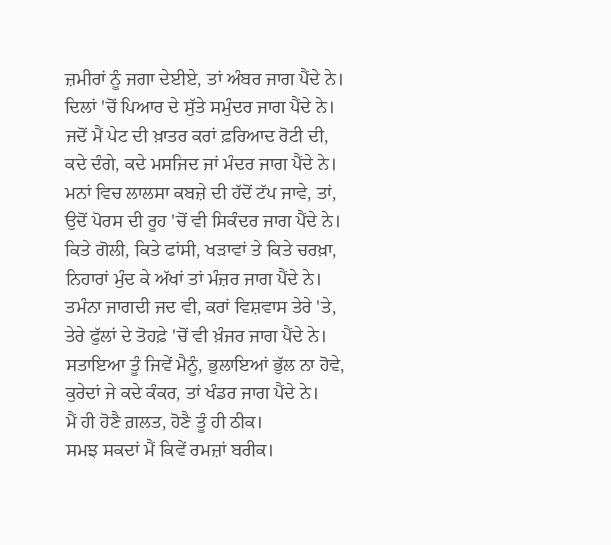ਜ਼ਮੀਰਾਂ ਨੂੰ ਜਗਾ ਦੇਈਏ, ਤਾਂ ਅੰਬਰ ਜਾਗ ਪੈਂਦੇ ਨੇ।
ਦਿਲਾਂ 'ਚੋਂ ਪਿਆਰ ਦੇ ਸੁੱਤੇ ਸਮੁੰਦਰ ਜਾਗ ਪੈਂਦੇ ਨੇ।
ਜਦੋਂ ਮੈਂ ਪੇਟ ਦੀ ਖ਼ਾਤਰ ਕਰਾਂ ਫ਼ਰਿਆਦ ਰੋਟੀ ਦੀ,
ਕਦੇ ਦੰਗੇ, ਕਦੇ ਮਸਜਿਦ ਜਾਂ ਮੰਦਰ ਜਾਗ ਪੈਂਦੇ ਨੇ।
ਮਨਾਂ ਵਿਚ ਲਾਲਸਾ ਕਬਜ਼ੇ ਦੀ ਹੱਦੋਂ ਟੱਪ ਜਾਵੇ, ਤਾਂ,
ਉਦੋਂ ਪੋਰਸ ਦੀ ਰੂਹ 'ਚੋਂ ਵੀ ਸਿਕੰਦਰ ਜਾਗ ਪੈਂਦੇ ਨੇ।
ਕਿਤੇ ਗੋਲੀ, ਕਿਤੇ ਫਾਂਸੀ, ਖੜਾਵਾਂ ਤੇ ਕਿਤੇ ਚਰਖ਼ਾ,
ਨਿਹਾਰਾਂ ਮੁੰਦ ਕੇ ਅੱਖਾਂ ਤਾਂ ਮੰਜ਼ਰ ਜਾਗ ਪੈਂਦੇ ਨੇ।
ਤਮੰਨਾ ਜਾਗਦੀ ਜਦ ਵੀ, ਕਰਾਂ ਵਿਸ਼ਵਾਸ ਤੇਰੇ 'ਤੇ,
ਤੇਰੇ ਫੁੱਲਾਂ ਦੇ ਤੋਹਫ਼ੇ 'ਚੋਂ ਵੀ ਖ਼ੰਜਰ ਜਾਗ ਪੈਂਦੇ ਨੇ।
ਸਤਾਇਆ ਤੂੰ ਜਿਵੇਂ ਮੈਨੂੰ, ਭੁਲਾਇਆਂ ਭੁੱਲ ਨਾ ਹੋਵੇ,
ਕੁਰੇਦਾਂ ਜੇ ਕਦੇ ਕੰਕਰ, ਤਾਂ ਖੰਡਰ ਜਾਗ ਪੈਂਦੇ ਨੇ।
ਮੈਂ ਹੀ ਹੋਣੈ ਗ਼ਲਤ, ਹੋਣੈ ਤੂੰ ਹੀ ਠੀਕ।
ਸਮਝ ਸਕਦਾਂ ਮੈਂ ਕਿਵੇਂ ਰਮਜ਼ਾਂ ਬਰੀਕ।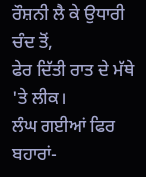ਰੌਸ਼ਨੀ ਲੈ ਕੇ ਉਧਾਰੀ ਚੰਦ ਤੋਂ,
ਫੇਰ ਦਿੱਤੀ ਰਾਤ ਦੇ ਮੱਥੇ 'ਤੇ ਲੀਕ।
ਲੰਘ ਗਈਆਂ ਫਿਰ ਬਹਾਰਾਂ-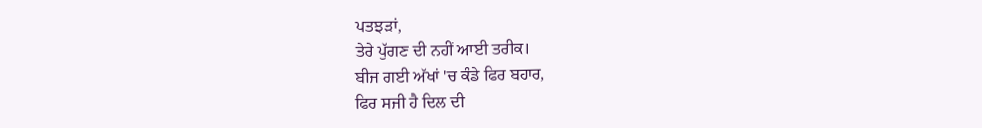ਪਤਝੜਾਂ,
ਤੇਰੇ ਪੁੱਗਣ ਦੀ ਨਹੀਂ ਆਈ ਤਰੀਕ।
ਬੀਜ ਗਈ ਅੱਖਾਂ 'ਚ ਕੰਡੇ ਫਿਰ ਬਹਾਰ,
ਫਿਰ ਸਜੀ ਹੈ ਦਿਲ ਦੀ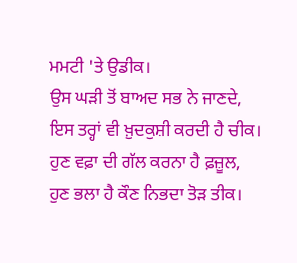ਮਮਟੀ 'ਤੇ ਉਡੀਕ।
ਉਸ ਘੜੀ ਤੋਂ ਬਾਅਦ ਸਭ ਨੇ ਜਾਣਦੇ,
ਇਸ ਤਰ੍ਹਾਂ ਵੀ ਖ਼ੁਦਕੁਸ਼ੀ ਕਰਦੀ ਹੈ ਚੀਕ।
ਹੁਣ ਵਫ਼ਾ ਦੀ ਗੱਲ ਕਰਨਾ ਹੈ ਫ਼ਜ਼ੂਲ,
ਹੁਣ ਭਲਾ ਹੈ ਕੌਣ ਨਿਭਦਾ ਤੋੜ ਤੀਕ।